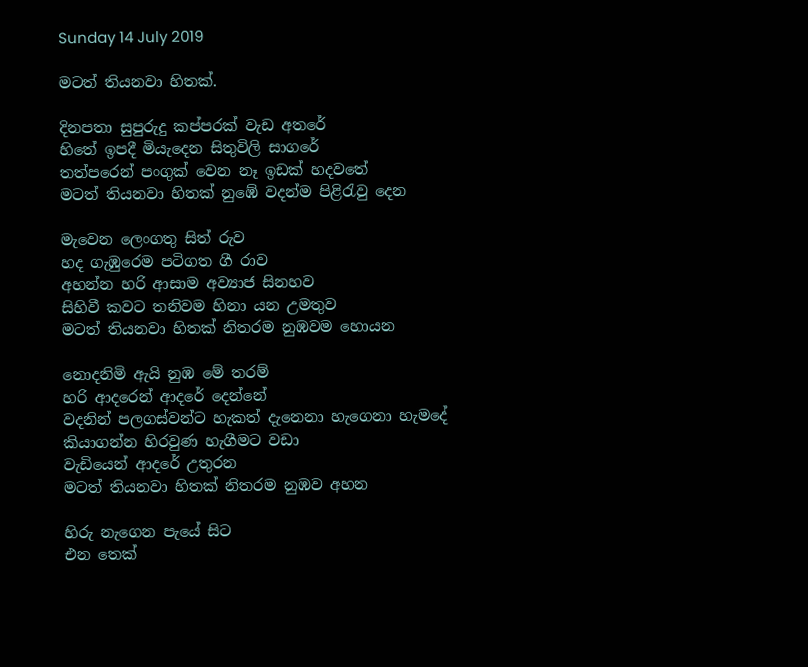Sunday 14 July 2019

මටත් තියනවා හිතක්.

දිනපතා සුපුරුදු කප්පරක් වැඩ අතරේ
හිතේ ඉපදී මියැදෙන සිතුවිලි සාගරේ
තත්පරෙන් පංගුක් වෙන නෑ ඉඩක් හදවතේ
මටත් තියනවා හිතක් නුඹේ වදන්ම පිළිරැවු දෙන

මැවෙන ලෙංගතු සිත් රුව
හද ගැඹුරෙම පටිගත ගී රාව
අහන්න හරි ආසාම අව්‍යාජ සිනහව
සිහිවී කවට තනිවම හිනා යන උමතුව
මටත් තියනවා හිතක් නිතරම නුඹවම හොයන

නොදනිමි ඇයි නුඹ මේ තරම්
හරි ආදරෙන් ආදරේ දෙන්නේ
වදනින් පලගස්වන්ට හැකත් දැනෙනා හැගෙනා හැමදේ
කියාගන්න හිරවුණ හැගීමට වඩා
වැඩියෙන් ආදරේ උතුරන
මටත් තියනවා හිතක් නිතරම නුඹව අහන

හිරු නැගෙන පැයේ සිට
එන තෙක්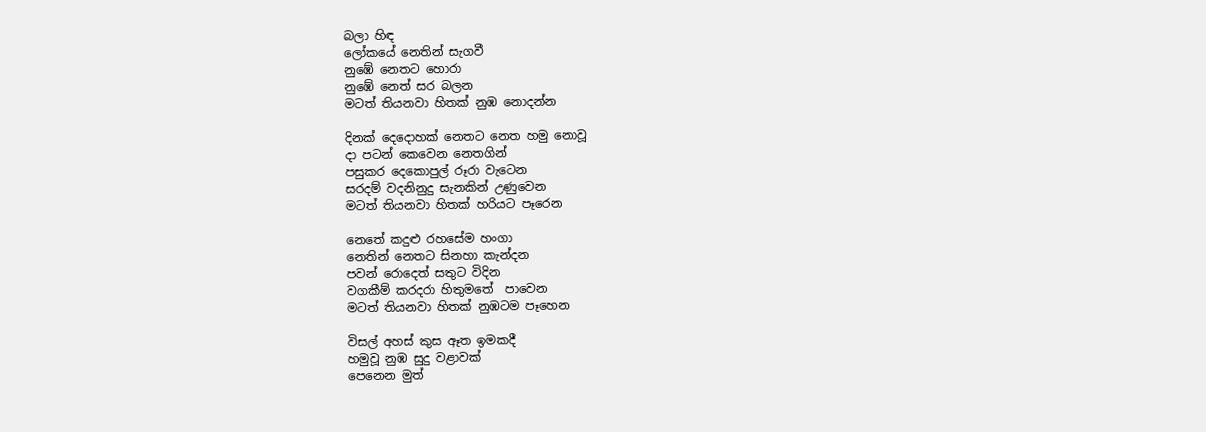බලා හිඳ
ලෝකයේ නෙතින් සැගවී
නුඹේ නෙතට හොරා
නුඹේ නෙත් සර බලන
මටත් තියනවා හිතක් නුඹ නොදන්න

දිනක් දෙදොහක් නෙතට නෙත හමු නොවූ
දා පටන් කෙවෙන නෙතගින්
පසුකර දෙකොපුල් රූරා වැටෙන
සරදම් වදනිනුදු සැනකින් උණුවෙන
මටත් තියනවා හිතක් හරියට පෑරෙන

නෙතේ කදුළු රහසේම හංගා
නෙතින් නෙතට සිනහා කැන්දන
පවන් රොදෙත් සතුට විදින
වගකීම් කරදරා හිතුමතේ  පාවෙන
මටත් තියනවා හිතක් නුඹටම පෑහෙන

විසල් අහස් කුස ඈත ඉමකදී
හමුවූ නුඹ සුදු වළාවක්
පෙනෙන මුත්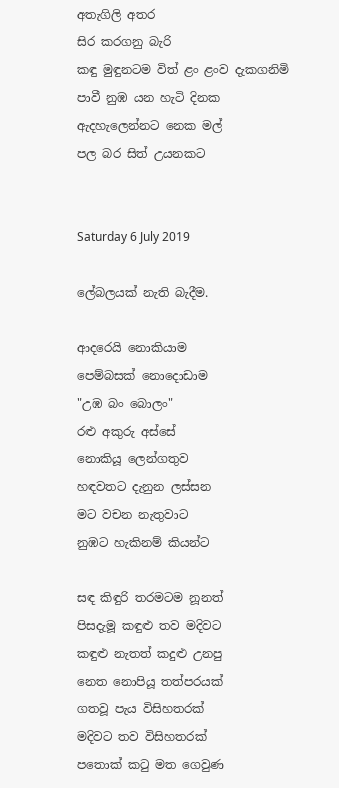අතැගිලි අතර
සිර කරගනු බැරි
කඳු මුඳුනටම විත් ළං ළංව දැකගනිමි
පාවී නුඹ යන හැටි දිනක
ඇදහැලෙන්නට නෙක මල්
පල බර සිත් උයනකට


Saturday 6 July 2019

ලේබලයක් නැති බැදීම.

ආදරෙයි නොකියාම
පෙම්බසක් නොදොඩාම
"උඹ බං බොලං"
රළු අකුරු අස්සේ
නොකියූ ලෙන්ගතුව
හඳවතට දැනුන ලස්සන
මට වචන නැතුවාට
නුඹට හැකිනම් කියන්ට

සඳ කිඳුරි තරමටම නූනත්
පිසදැමූ කඳුළු තව මදිවට
කඳුළු නැතත් කදුළු උනපු
නෙත නොපියූ තත්පරයක්
ගතවූ පැය විසිහතරක්
මදිවට තව විසිහතරක්
පතොක් කටු මත ගෙවුණ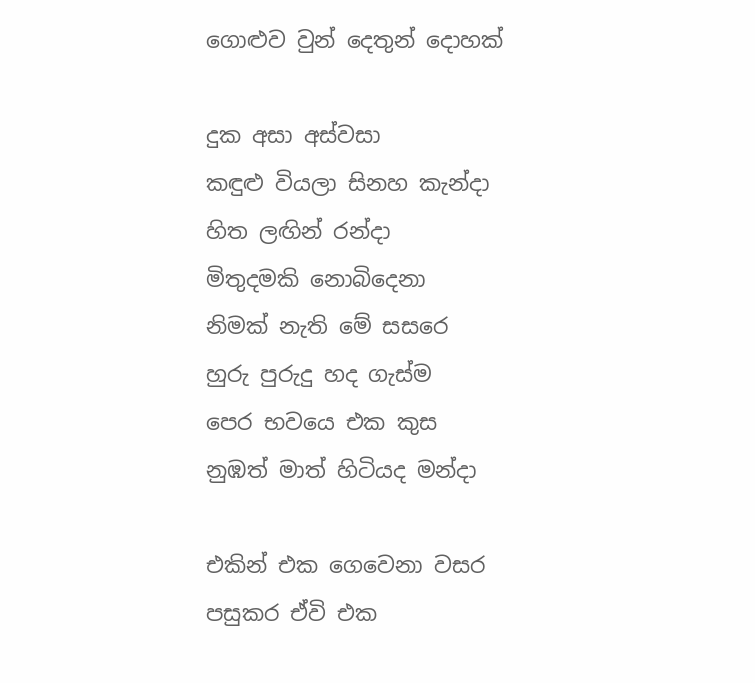ගොළුව වුන් දෙතුන් දොහක්

දුක අසා අස්වසා
කඳුළු වියලා සිනහ කැන්දා
හිත ලඟින් රන්දා
මිතුදමකි නොබිදෙනා
නිමක් නැති මේ සසරෙ
හුරු පුරුදු හද ගැස්ම
පෙර භවයෙ එක කුස
නුඹත් මාත් හිටියද මන්දා

එකින් එක ගෙවෙනා වසර
පසුකර ඒවි එක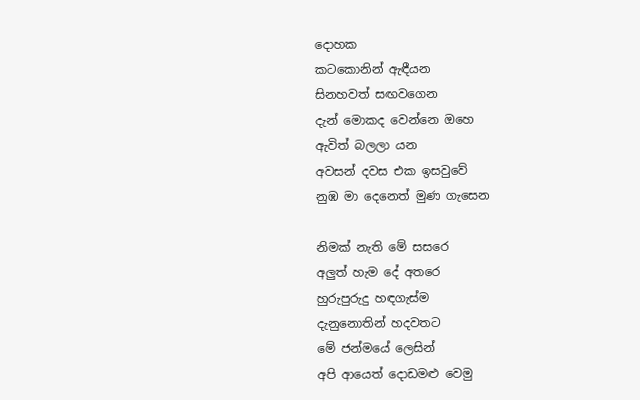දොහක
කටකොනින් ඇඳීයන
සිනහවත් සඟවගෙන
දැන් මොකද වෙන්නෙ ඔහෙ
ඇවිත් බලලා යන
අවසන් දවස එක ඉසවුවේ
නුඹ මා දෙනෙත් මුණ ගැසෙන

නිමක් නැති මේ සසරෙ
අලුත් හැම දේ අතරෙ
හුරුපුරුදු හඳගැස්ම
දැනුනොතින් හදවතට
මේ ජන්මයේ ලෙසින්
අපි ආයෙත් දොඩමළු වෙමු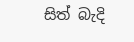සිත් බැදි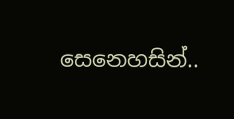සෙනෙහසින්..